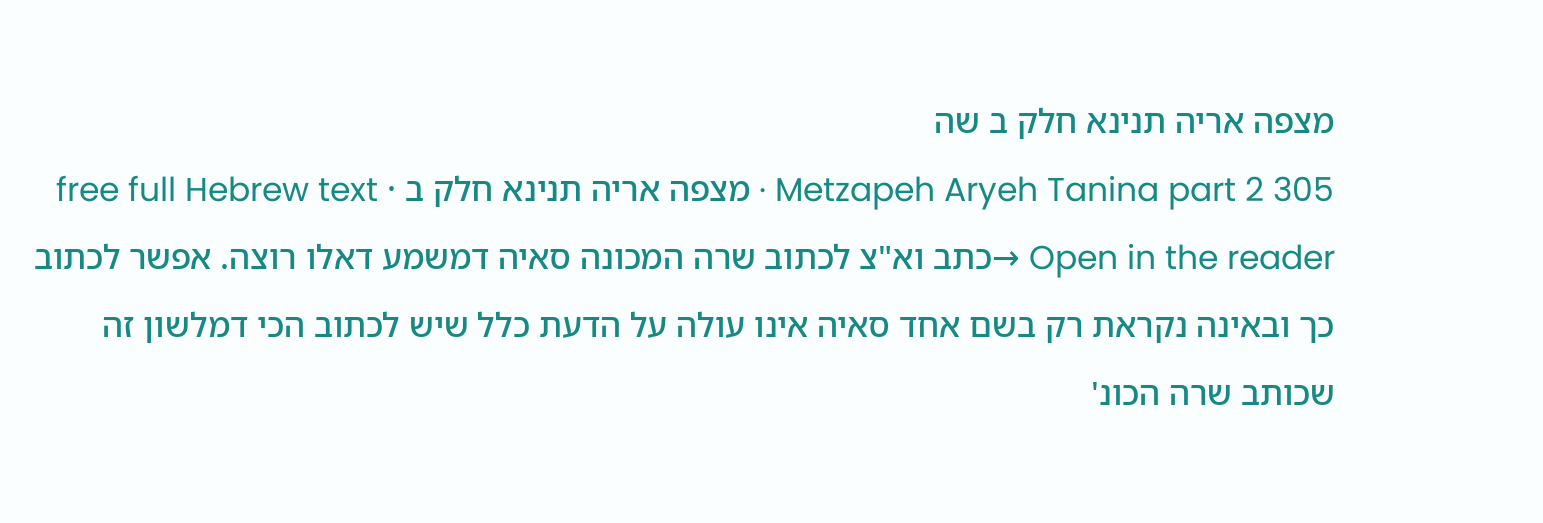מצפה אריה תנינא חלק ב שה
Metzapeh Aryeh Tanina part 2 305 · מצפה אריה תנינא חלק ב · free full Hebrew text
Open in the reader →כתב וא"צ לכתוב שרה המכונה סאיה דמשמע דאלו רוצה. אפשר לכתוב כך ובאינה נקראת רק בשם אחד סאיה אינו עולה על הדעת כלל שיש לכתוב הכי דמלשון זה שכותב שרה הכונ'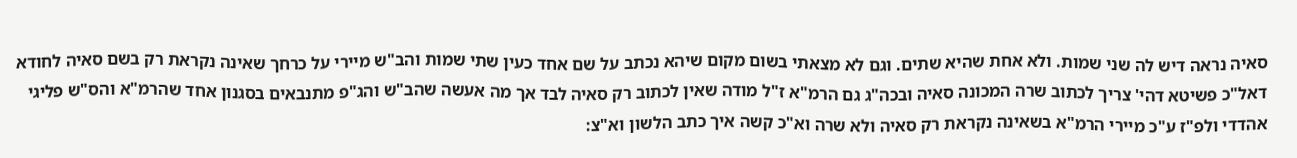סאיה נראה דיש לה שני שמות. ולא אחת שהיא שתים. וגם לא מצאתי בשום מקום שיהא נכתב על שם אחד כעין שתי שמות והב"ש מיירי על כרחך שאינה נקראת רק בשם סאיה לחודא דאל"כ פשיטא דהי' צריך לכתוב שרה המכונה סאיה ובכה"ג גם הרמ"א ז"ל מודה שאין לכתוב רק סאיה לבד אך מה אעשה שהב"ש והג"פ מתנבאים בסגנון אחד שהרמ"א והס"ש פליגי אהדדי ולפ"ז ע"כ מיירי הרמ"א בשאינה נקראת רק סאיה ולא שרה וא"כ קשה איך כתב הלשון וא"צ: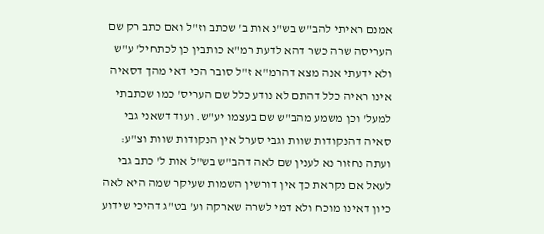אמנם ראיתי להב"ש בש"נ אות ב' שכתב וז"ל ואם כתב רק שם העריסה שרה כשר דהא לדעת רמ"א כותבין כן לכתחיל' ע"ש ולא ידעתי אנה מצא דהרמ"א ז"ל סובר הכי דאי מהך דסאיה אינו ראיה כלל דהתם לא נודע כלל שם העריס' כמו שכתבתי למעל' וכן משמע מהב"ש שם בעצמו יע"ש. ועוד דשאני גבי סאיה דהנקודות שוות וגבי סערל אין הנקודות שוות וצ"ע: ועתה נחזור נא לענין שם לאה דהב"ש בש"ל אות ל' כתב גבי לעאל אם נקראת כך אין דורשין השמות שעיקר שמה היא לאה כיון דאינו מוכח ולא דמי לשרה שארקה וע' בט"ג דהיכי שידוע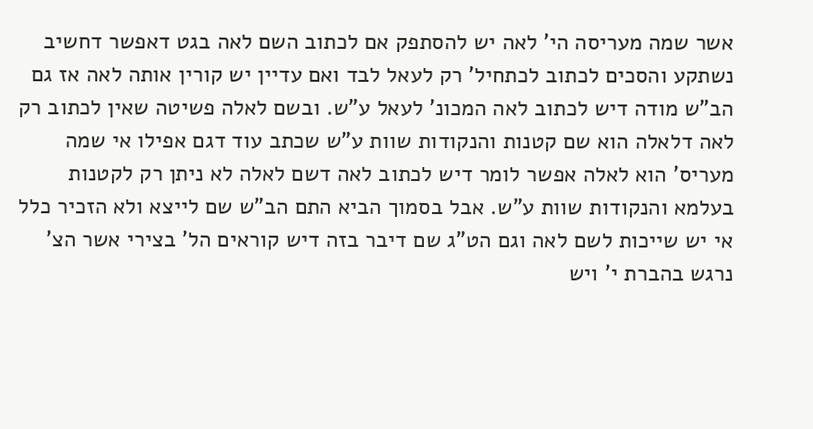אשר שמה מעריסה הי' לאה יש להסתפק אם לכתוב השם לאה בגט דאפשר דחשיב נשתקע והסכים לכתוב לכתחיל' רק לעאל לבד ואם עדיין יש קורין אותה לאה אז גם הב"ש מודה דיש לכתוב לאה המכונ' לעאל ע"ש. ובשם לאלה פשיטה שאין לכתוב רק לאה דלאלה הוא שם קטנות והנקודות שוות ע"ש שכתב עוד דגם אפילו אי שמה מעריס' הוא לאלה אפשר לומר דיש לכתוב לאה דשם לאלה לא ניתן רק לקטנות בעלמא והנקודות שוות ע"ש. אבל בסמוך הביא התם הב"ש שם לייצא ולא הזכיר כלל אי יש שייכות לשם לאה וגם הט"ג שם דיבר בזה דיש קוראים הל' בצירי אשר הצ' נרגש בהברת י' ויש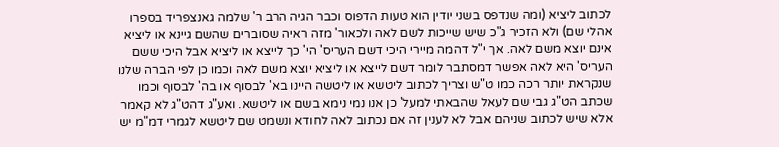לכתוב ליציא (ומה שנדפס בשני יודין הוא טעות הדפוס וכבר הגיה הרב ר' שלמה גאנצפריד בספרו אהלי שם) ולא הזכיר ג"כ שיש שייכות לשם לאה ולכאור' מזה ראיה שסוברים שהשם גיינא או ליציא אינם יוצא משם לאה. אך י"ל דהמה מיירי היכי דשם העריס' הי' כך לייצא או ליציא אבל היכי ששם העריס' היא לאה אפשר דמסתבר לומר דשם לייצא או ליציא יוצא משם לאה וכמו כן לפי הברה שלנו שנקראת יותר רכה כמו ט"ש וצריך לכתוב ליטשא או ליטשה היינו בא' לבסוף או בה' לבסוף וכמו שכתב הט"ג גבי שם לעאל שהבאתי למעל' כן אנו נמי נימא בשם או ליטשא. ואע"ג דהט"ג לא קאמר אלא שיש לכתוב שניהם אבל לא לענין זה אם נכתוב לאה לחודא ונשמט שם ליטשא לגמרי דמ"מ יש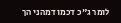לומר ג"כ דכמו דמהני הך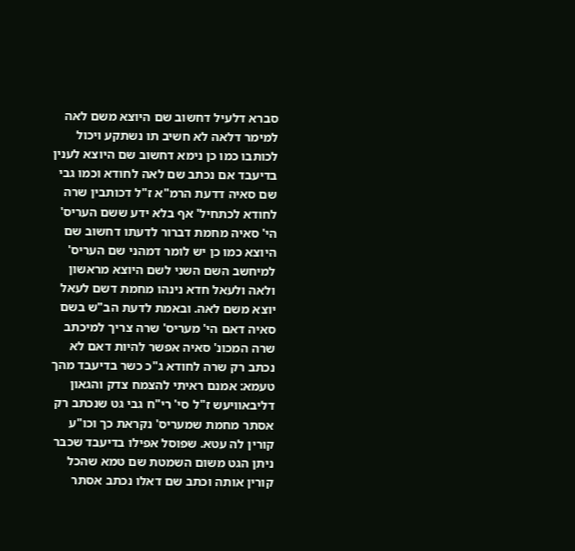סברא דלעיל דחשוב שם היוצא משם לאה למימר דלאה לא חשיב תו נשתקע ויכול לכותבו כמו כן נימא דחשוב שם היוצא לענין בדיעבד אם נכתב שם לאה לחודא וכמו גבי שם סאיה דדעת הרמ"א ז"ל דכותבין שרה לחודא לכתחיל' אף בלא ידע ששם העריס' הי' סאיה מחמת דברור לדעתו דחשוב שם היוצא כמו כן יש לומר דמהני שם העריס' למיחשב השם השני לשם היוצא מראשון ולאה ולעאל חדא נינהו מחמת דשם לעאל יוצא משם לאה. ובאמת לדעת הב"ש בשם סאיה דאם הי' מעריס' שרה צריך למיכתב שרה המכונ' סאיה אפשר להיות דאם לא נכתב רק שרה לחודא ג"כ כשר בדיעבד מהך טעמא: אמנם ראיתי להצמח צדק והגאון דליבאוויעש ז"ל סי' רי"ח גבי גט שנכתב רק אסתר מחמת שמעריס' נקראת כך וכו"ע קורין לה עטא. שפוסל אפילו בדיעבד שכבר ניתן הגט משום השמטת שם טמא שהכל קורין אותה וכתב שם דאלו נכתב אסתר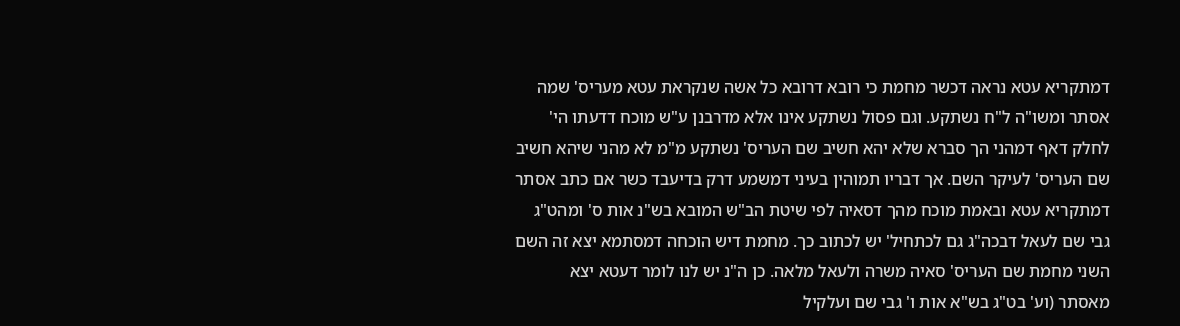דמתקריא עטא נראה דכשר מחמת כי רובא דרובא כל אשה שנקראת עטא מעריס' שמה אסתר ומשו"ה ל"ח נשתקע. וגם פסול נשתקע אינו אלא מדרבנן ע"ש מוכח דדעתו הי' לחלק דאף דמהני הך סברא שלא יהא חשיב שם העריס' נשתקע מ"מ לא מהני שיהא חשיב שם העריס' לעיקר השם. אך דבריו תמוהין בעיני דמשמע דרק בדיעבד כשר אם כתב אסתר דמתקריא עטא ובאמת מוכח מהך דסאיה לפי שיטת הב"ש המובא בש"נ אות ס' ומהט"ג גבי שם לעאל דבכה"ג גם לכתחיל' יש לכתוב כך. מחמת דיש הוכחה דמסתמא יצא זה השם השני מחמת שם העריס' סאיה משרה ולעאל מלאה. כן ה"נ יש לנו לומר דעטא יצא מאסתר (וע' בט"ג בש"א אות ו' גבי שם ועלקיל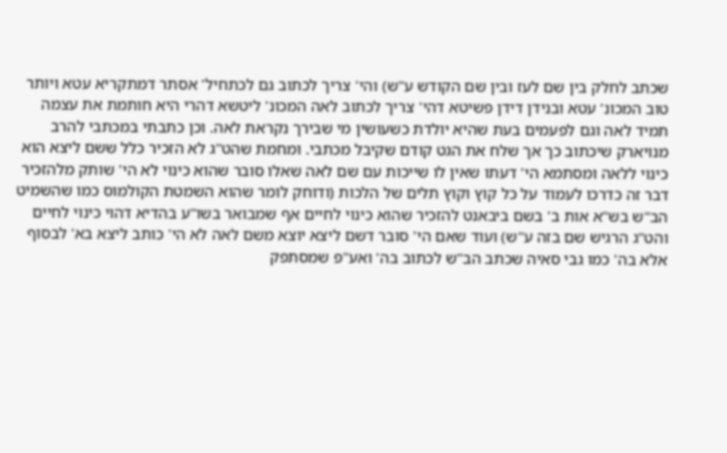שכתב לחלק בין שם לעז ובין שם הקודש ע"ש) והי' צריך לכתוב גם לכתחיל' אסתר דמתקריא עטא ויותר טוב המכונ' עטא ובנידן דידן פשיטא דהי' צריך לכתוב לאה המכונ' ליטשא דהרי היא חותמת את עצמה תמיד לאה וגם לפעמים בעת שהיא יולדת כשעושין מי שבירך נקראת לאה. וכן כתבתי במכתבי להרב מנויארק שיכתוב כך אך שלח את הגט קודם שקיבל מכתבי. ומחמת שהט"ג לא הזכיר כלל ששם ליצא הוא כינוי ללאה ומסתמא הי' דעתו שאין לו שייכות עם שם לאה שאלו סובר שהוא כינוי לא הי' שותק מלהזכיר דבר זה כדרכו לעמוד על כל קוץ וקוץ תלים של הלכות (ודוחק לומר שהוא השמטת הקולמוס כמו שהשמיט הב"ש בש"א אות ב' בשם ביבאנט להזכיר שהוא כינוי לחיים אף שמבואר בשו"ע בהדיא דהוי כינוי לחיים והט"ג הרגיש שם בזה ע"ש) ועוד שאם הי' סובר דשם ליצא יוצא משם לאה לא הי' כותב ליצא בא' לבסוף אלא בה' כמו גבי סאיה שכתב הב"ש לכתוב בה' ואע"פ שמסתפק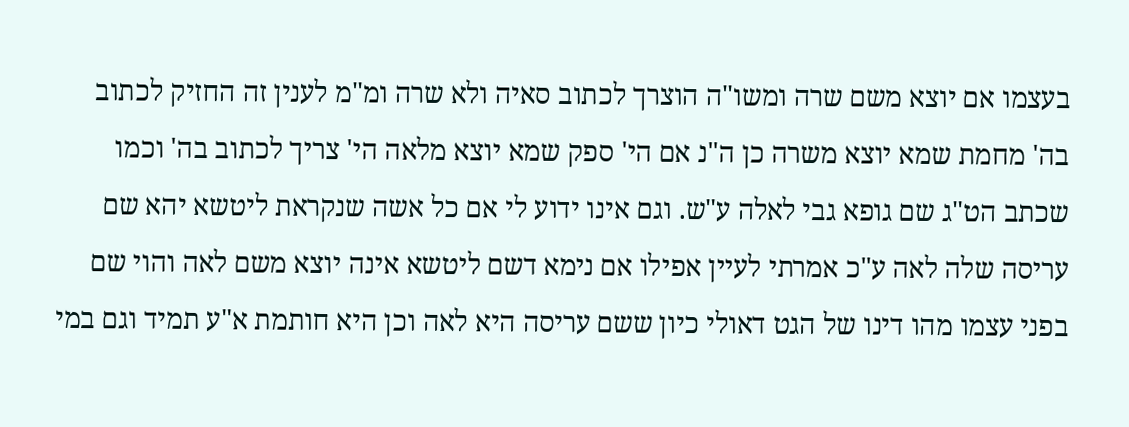בעצמו אם יוצא משם שרה ומשו"ה הוצרך לכתוב סאיה ולא שרה ומ"מ לענין זה החזיק לכתוב בה' מחמת שמא יוצא משרה כן ה"נ אם הי' ספק שמא יוצא מלאה הי' צריך לכתוב בה' וכמו שכתב הט"ג שם גופא גבי לאלה ע"ש. וגם אינו ידוע לי אם כל אשה שנקראת ליטשא יהא שם עריסה שלה לאה ע"כ אמרתי לעיין אפילו אם נימא דשם ליטשא אינה יוצא משם לאה והוי שם בפני עצמו מהו דינו של הגט דאולי כיון ששם עריסה היא לאה וכן היא חותמת א"ע תמיד וגם במי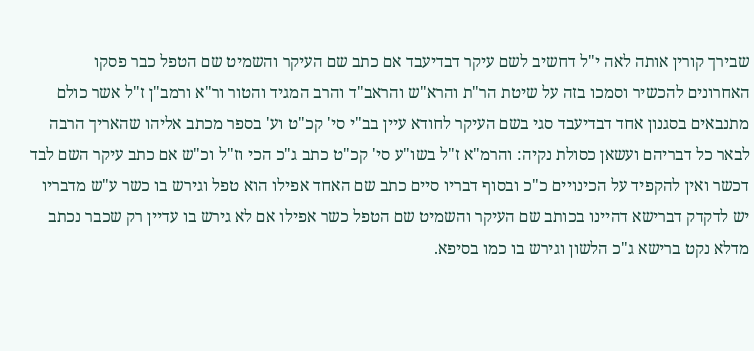שבירך קורין אותה לאה י"ל דחשיב לשם עיקר דבדיעבד אם כתב שם העיקר והשמיט שם הטפל כבר פסקו האחרונים להכשיר וסמכו בזה על שיטת הר"ת והרא"ש והראב"ד והרב המגיד והטור ור"א ורמב"ן ז"ל אשר כולם מתנבאים בסגנון אחד דבדיעבד סגי בשם העיקר לחודא עיין בב"י סי' קכ"ט וע' בספר מכתב אליהו שהאריך הרבה לבאר כל דבריהם ועשאן כסולת נקיה: והרמ"א ז"ל בשו"ע סי' קכ"ט כתב ג"כ הכי וז"ל וכ"ש אם כתב עיקר השם לבד דכשר ואין להקפיד על הכינויים כ"כ ובסוף דבריו סיים כתב שם האחד אפילו הוא טפל וגירש בו כשר ע"ש מדבריו יש לדקדק דברישא דהיינו בכותב שם העיקר והשמיט שם הטפל כשר אפילו אם לא גירש בו עדיין רק שכבר נכתב מדלא נקט ברישא ג"כ הלשון וגירש בו כמו בסיפא.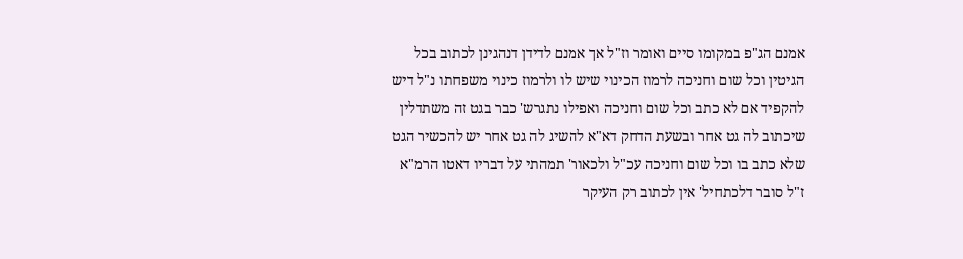אמנם הג"פ במקומו סיים ואומר וז"ל אך אמנם לדידן דנהגינן לכתוב בכל הגיטין וכל שום וחניכה לרמוז הכינוי שיש לו ולרמוז כינוי משפחתו נ"ל דיש להקפיד אם לא כתב וכל שום וחניכה ואפילו נתגרש' כבר בגט זה משתדלין שיכתוב לה גט אחר ובשעת הדחק דא"א להשיג לה גט אחר יש להכשיר הגט שלא כתב בו וכל שום וחניכה עכ"ל ולכאור' תמהתי על דבריו דאטו הרמ"א ז"ל סובר דלכתחיל' אין לכתוב רק העיקר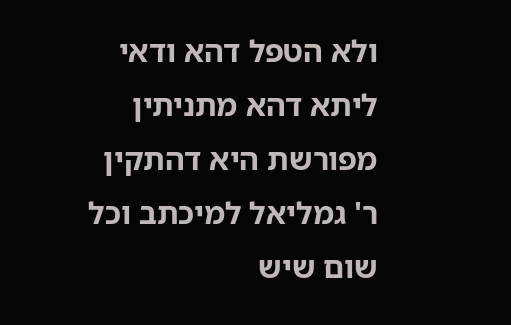ולא הטפל דהא ודאי ליתא דהא מתניתין מפורשת היא דהתקין ר' גמליאל למיכתב וכל שום שיש